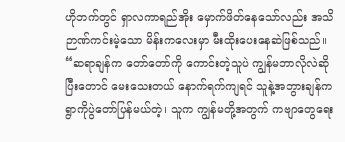ဟိုဘက်တွင် ရှာလကာရည်အိုး မှောက်ဖိတ်နေသော်လည်း အသိဉာဏ်ကင်းမဲ့သော မိန်းကလေးမှာ မီးထိုးပေးနေဆဲဖြစ်သည်။
“ဆရာချန်က တော်တော်ကို ကောင်းတဲ့သူပဲ ကျွန်မဘာလိုလဲဆိုပြီးတောင် မေးသေးတယ် နောက်ရက်ကျရင် သူနဲ့အဘွားချန်က ရွာကိုပွဲတော်ပြန်မယ်တဲ့၊ သူက ကျွန်မတို့အတွက် ကဗျာတွေရေး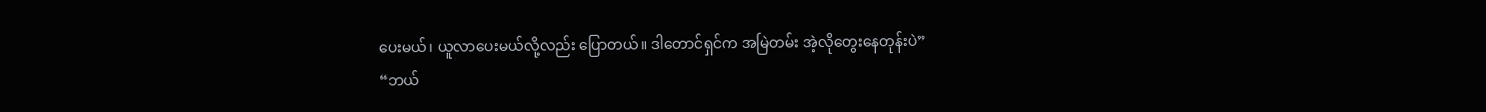ပေးမယ်၊ ယူလာပေးမယ်လို့လည်း ပြောတယ်။ ဒါတောင်ရှင်က အမြဲတမ်း အဲ့လိုတွေးနေတုန်းပဲ”
“ဘယ်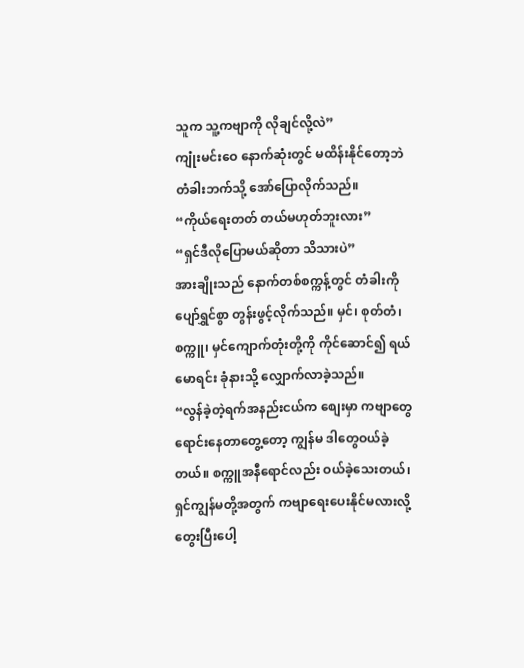သူက သူ့ကဗျာကို လိုချင်လို့လဲ”
ကျုံးမင်းဝေ နောက်ဆုံးတွင် မထိန်းနိုင်တော့ဘဲ တံခါးဘက်သို့ အော်ပြောလိုက်သည်။
“ကိုယ်ရေးတတ် တယ်မဟုတ်ဘူးလား”
“ရှင်ဒီလိုပြောမယ်ဆိုတာ သိသားပဲ”
အားချိုးသည် နောက်တစ်စက္ကန့်တွင် တံခါးကို ပျော်ရွှင်စွာ တွန်းဖွင့်လိုက်သည်။ မှင်၊ စုတ်တံ၊ စက္ကူ၊ မှင်ကျောက်တုံးတို့ကို ကိုင်ဆောင်၍ ရယ်မောရင်း ခုံနားသို့ လျှောက်လာခဲ့သည်။
“လွန်ခဲ့တဲ့ရက်အနည်းငယ်က စျေးမှာ ကဗျာတွေရောင်းနေတာတွေ့တော့ ကျွန်မ ဒါတွေဝယ်ခဲ့တယ်။ စက္ကူအနီရောင်လည်း ဝယ်ခဲ့သေးတယ်၊ ရှင်ကျွန်မတို့အတွက် ကဗျာရေးပေးနိုင်မလားလို့တွေးပြီးပေါ့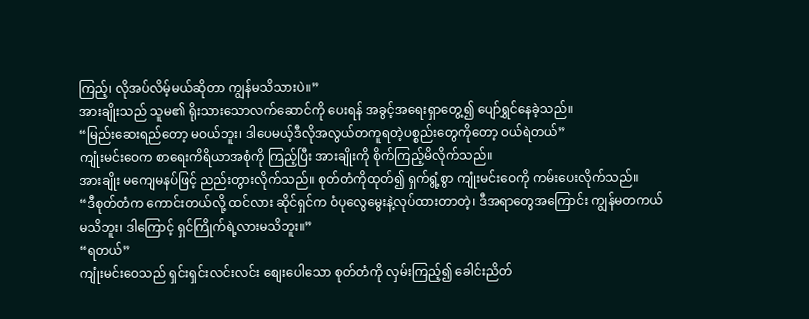ကြည့်၊ လိုအပ်လိမ့်မယ်ဆိုတာ ကျွန်မသိသားပဲ။”
အားချိုးသည် သူမ၏ ရိုးသားသောလက်ဆောင်ကို ပေးရန် အခွင့်အရေးရှာတွေ့၍ ပျော်ရွှင်နေခဲ့သည်။
“မြည်းဆေးရည်တော့ မဝယ်ဘူး၊ ဒါပေမယ့်ဒီလိုအလွယ်တကူရတဲ့ပစ္စည်းတွေကိုတော့ ဝယ်ရဲတယ်”
ကျုံးမင်းဝေက စာရေးကိရိယာအစုံကို ကြည့်ပြီး အားချိုးကို စိုက်ကြည့်မိလိုက်သည်။
အားချိုး မကျေမနပ်ဖြင့် ညည်းတွားလိုက်သည်။ စုတ်တံကိုထုတ်၍ ရှက်ရွံ့စွာ ကျုံးမင်းဝေကို ကမ်းပေးလိုက်သည်။
“ဒီစုတ်တံက ကောင်းတယ်လို့ ထင်လား ဆိုင်ရှင်က ဝံပုလွေမွေးနဲ့လုပ်ထားတာတဲ့၊ ဒီအရာတွေအကြောင်း ကျွန်မတကယ်မသိဘူး၊ ဒါကြောင့် ရှင်ကြိုက်ရဲ့လားမသိဘူး။”
“ရတယ်”
ကျုံးမင်းဝေသည် ရှင်းရှင်းလင်းလင်း စျေးပေါသော စုတ်တံကို လှမ်းကြည့်၍ ခေါင်းညိတ်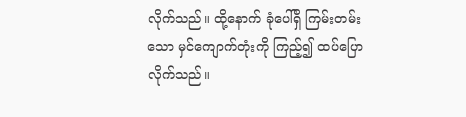လိုက်သည်။ ထို့နောက် ခုံပေါ်ရှိ ကြမ်းတမ်းသော မှင်ကျောက်တုံးကို ကြည့်၍ ထပ်ပြောလိုက်သည်။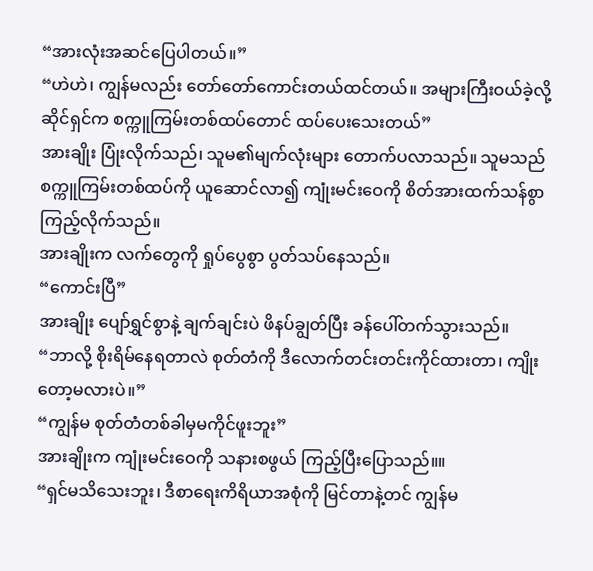“အားလုံးအဆင်ပြေပါတယ်။”
“ဟဲဟဲ၊ ကျွန်မလည်း တော်တော်ကောင်းတယ်ထင်တယ်။ အများကြီးဝယ်ခဲ့လို့ ဆိုင်ရှင်က စက္ကူကြမ်းတစ်ထပ်တောင် ထပ်ပေးသေးတယ်”
အားချိုး ပြုံးလိုက်သည်၊ သူမ၏မျက်လုံးများ တောက်ပလာသည်။ သူမသည် စက္ကူကြမ်းတစ်ထပ်ကို ယူဆောင်လာ၍ ကျုံးမင်းဝေကို စိတ်အားထက်သန်စွာ ကြည့်လိုက်သည်။
အားချိုးက လက်တွေကို ရှုပ်ပွေစွာ ပွတ်သပ်နေသည်။
“ကောင်းပြီ”
အားချိုး ပျော်ရွှင်စွာနဲ့ ချက်ချင်းပဲ ဖိနပ်ချွတ်ပြီး ခန်ပေါ်တက်သွားသည်။
“ဘာလို့ စိုးရိမ်နေရတာလဲ စုတ်တံကို ဒီလောက်တင်းတင်းကိုင်ထားတာ၊ ကျိုးတော့မလားပဲ။”
“ကျွန်မ စုတ်တံတစ်ခါမှမကိုင်ဖူးဘူး”
အားချိုးက ကျုံးမင်းဝေကို သနားစဖွယ် ကြည့်ပြီးပြောသည်။။
“ရှင်မသိသေးဘူး၊ ဒီစာရေးကိရိယာအစုံကို မြင်တာနဲ့တင် ကျွန်မ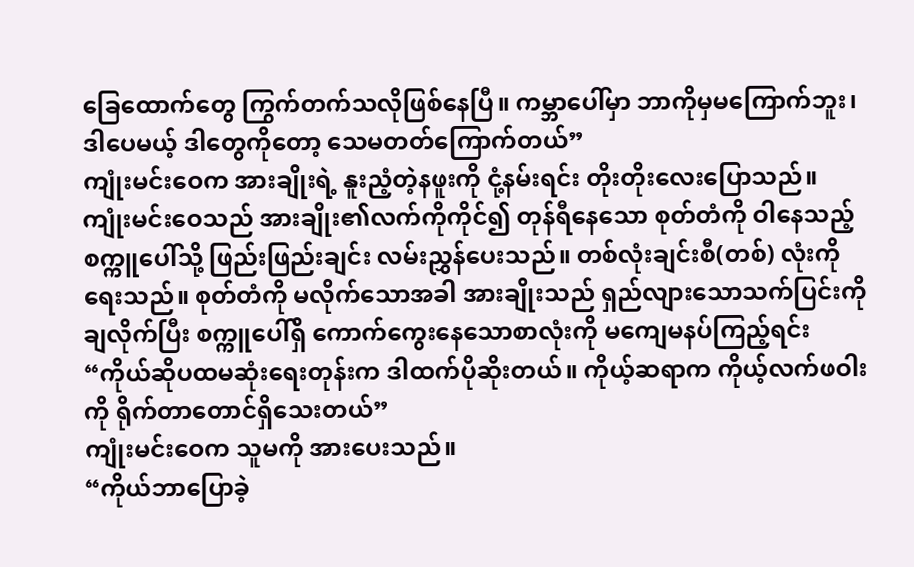ခြေထောက်တွေ ကြွက်တက်သလိုဖြစ်နေပြီ။ ကမ္ဘာပေါ်မှာ ဘာကိုမှမကြောက်ဘူး၊ ဒါပေမယ့် ဒါတွေကိုတော့ သေမတတ်ကြောက်တယ်”
ကျုံးမင်းဝေက အားချိုးရဲ့ နူးညံ့တဲ့နဖူးကို ငုံ့နမ်းရင်း တိုးတိုးလေးပြောသည်။
ကျုံးမင်းဝေသည် အားချိုး၏လက်ကိုကိုင်၍ တုန်ရီနေသော စုတ်တံကို ဝါနေသည့်စက္ကူပေါ်သို့ ဖြည်းဖြည်းချင်း လမ်းညွှန်ပေးသည်။ တစ်လုံးချင်းစီ(တစ်) လုံးကို ရေးသည်။ စုတ်တံကို မလိုက်သောအခါ အားချိုးသည် ရှည်လျားသောသက်ပြင်းကို ချလိုက်ပြီး စက္ကူပေါ်ရှိ ကောက်ကွေးနေသောစာလုံးကို မကျေမနပ်ကြည့်ရင်း
“ကိုယ်ဆိုပထမဆုံးရေးတုန်းက ဒါထက်ပိုဆိုးတယ်။ ကိုယ့်ဆရာက ကိုယ့်လက်ဖဝါးကို ရိုက်တာတောင်ရှိသေးတယ်”
ကျုံးမင်းဝေက သူမကို အားပေးသည်။
“ကိုယ်ဘာပြောခဲ့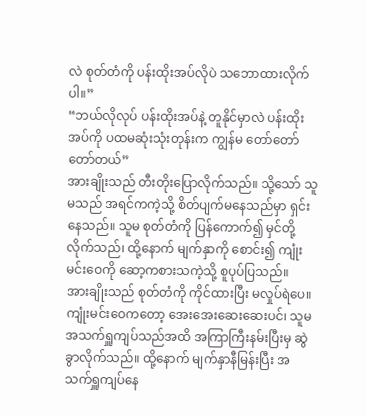လဲ စုတ်တံကို ပန်းထိုးအပ်လိုပဲ သဘောထားလိုက်ပါ။”
“ဘယ်လိုလုပ် ပန်းထိုးအပ်နဲ့ တူနိုင်မှာလဲ ပန်းထိုးအပ်ကို ပထမဆုံးသုံးတုန်းက ကျွန်မ တော်တော်တော်တယ်”
အားချိုးသည် တီးတိုးပြောလိုက်သည်။ သို့သော် သူမသည် အရင်ကကဲ့သို့ စိတ်ပျက်မနေသည်မှာ ရှင်းနေသည်။ သူမ စုတ်တံကို ပြန်ကောက်၍ မှင်တို့လိုက်သည်၊ ထို့နောက် မျက်နှာကို စောင်း၍ ကျုံးမင်းဝေကို ဆော့ကစားသကဲ့သို့ စူပုပ်ပြသည်။
အားချိုးသည် စုတ်တံကို ကိုင်ထားပြီး မလှုပ်ရဲပေ။ ကျုံးမင်းဝေကတော့ အေးအေးဆေးဆေးပင်၊ သူမ အသက်ရှူကျပ်သည်အထိ အကြာကြီးနမ်းပြီးမှ ဆွဲခွာလိုက်သည်။ ထို့နောက် မျက်နှာနီမြန်းပြီး အသက်ရှူကျပ်နေ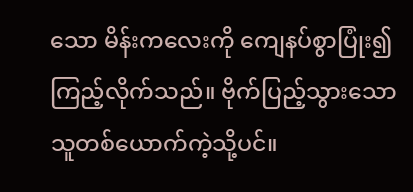သော မိန်းကလေးကို ကျေနပ်စွာပြုံး၍ ကြည့်လိုက်သည်။ ဗိုက်ပြည့်သွားသောသူတစ်ယောက်ကဲ့သို့ပင်။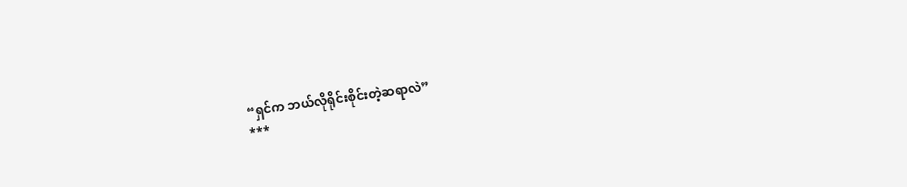“ရှင်က ဘယ်လိုရိုင်းစိုင်းတဲ့ဆရာလဲ”
***